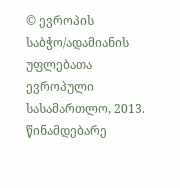© ევროპის საბჭო/ადამიანის უფლებათა ევროპული სასამართლო, 2013.
წინამდებარე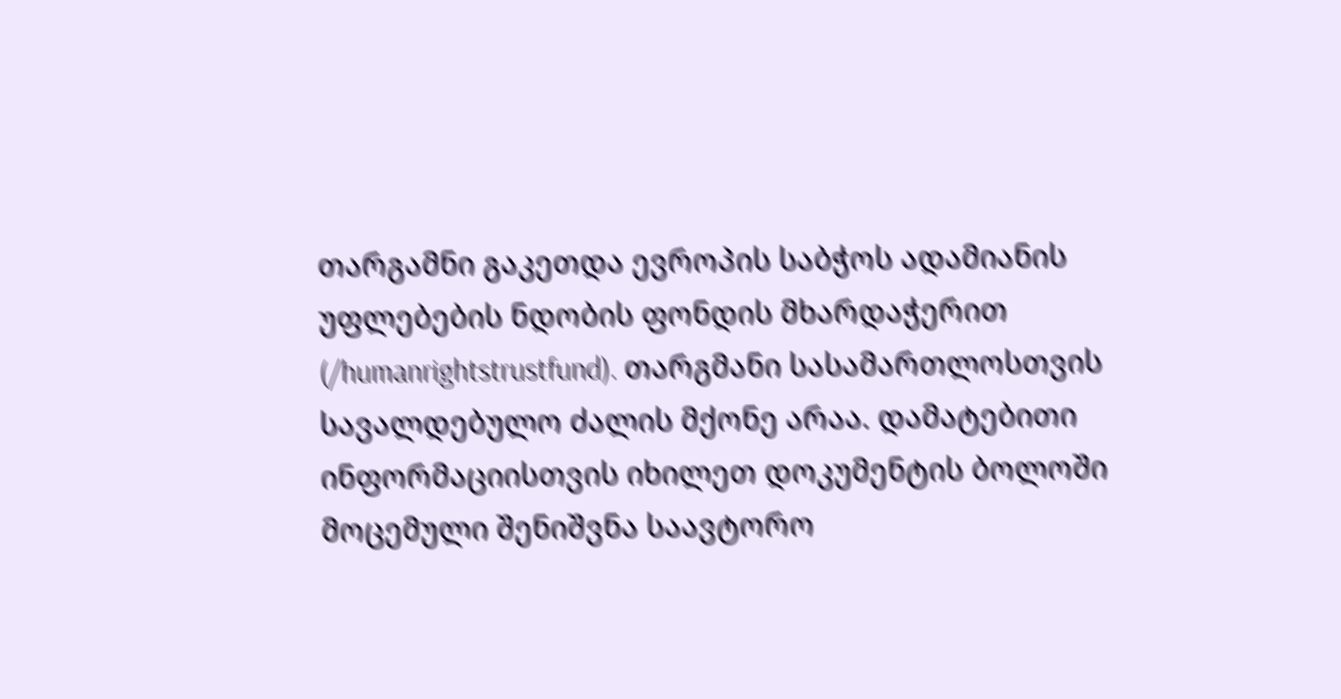თარგამნი გაკეთდა ევროპის საბჭოს ადამიანის უფლებების ნდობის ფონდის მხარდაჭერით (/humanrightstrustfund). თარგმანი სასამართლოსთვის სავალდებულო ძალის მქონე არაა. დამატებითი ინფორმაციისთვის იხილეთ დოკუმენტის ბოლოში მოცემული შენიშვნა საავტორო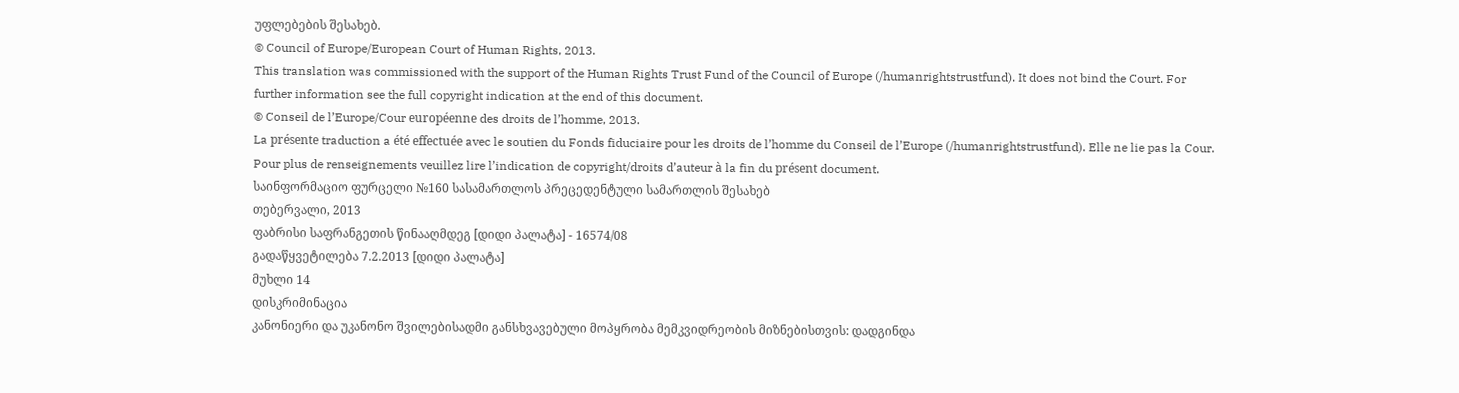უფლებების შესახებ.
© Council of Europe/European Court of Human Rights, 2013.
This translation was commissioned with the support of the Human Rights Trust Fund of the Council of Europe (/humanrightstrustfund). It does not bind the Court. For further information see the full copyright indication at the end of this document.
© Conseil de l’Europe/Cour européenne des droits de l’homme, 2013.
La présente traduction a été effectuée avec le soutien du Fonds fiduciaire pour les droits de l’homme du Conseil de l’Europe (/humanrightstrustfund). Elle ne lie pas la Cour. Pour plus de renseignements veuillez lire l’indication de copyright/droits d’auteur à la fin du présent document.
საინფორმაციო ფურცელი №160 სასამართლოს პრეცედენტული სამართლის შესახებ
თებერვალი, 2013
ფაბრისი საფრანგეთის წინააღმდეგ [დიდი პალატა] - 16574/08
გადაწყვეტილება 7.2.2013 [დიდი პალატა]
მუხლი 14
დისკრიმინაცია
კანონიერი და უკანონო შვილებისადმი განსხვავებული მოპყრობა მემკვიდრეობის მიზნებისთვის: დადგინდა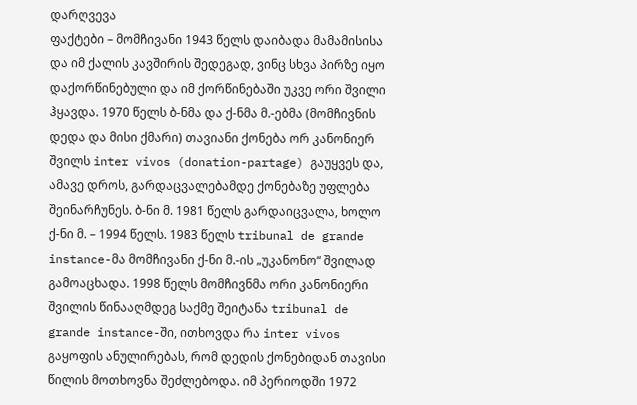დარღვევა
ფაქტები – მომჩივანი 1943 წელს დაიბადა მამამისისა და იმ ქალის კავშირის შედეგად, ვინც სხვა პირზე იყო დაქორწინებული და იმ ქორწინებაში უკვე ორი შვილი ჰყავდა. 1970 წელს ბ-ნმა და ქ-ნმა მ.-ებმა (მომჩივნის დედა და მისი ქმარი) თავიანი ქონება ორ კანონიერ შვილს inter vivos (donation-partage) გაუყვეს და, ამავე დროს, გარდაცვალებამდე ქონებაზე უფლება შეინარჩუნეს. ბ-ნი მ. 1981 წელს გარდაიცვალა, ხოლო ქ-ნი მ. – 1994 წელს. 1983 წელს tribunal de grande instance-მა მომჩივანი ქ-ნი მ.-ის „უკანონო“ შვილად გამოაცხადა. 1998 წელს მომჩივნმა ორი კანონიერი შვილის წინააღმდეგ საქმე შეიტანა tribunal de grande instance-ში, ითხოვდა რა inter vivos გაყოფის ანულირებას, რომ დედის ქონებიდან თავისი წილის მოთხოვნა შეძლებოდა. იმ პერიოდში 1972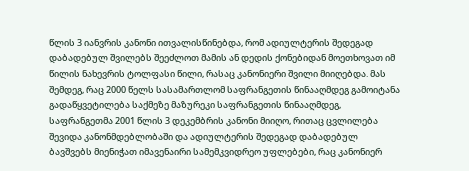წლის 3 იანვრის კანონი ითვალისწინებდა, რომ ადიულტერის შედეგად დაბადებულ შვილებს შეეძლოთ მამის ან დედის ქონებიდან მოეთხოვათ იმ წილის ნახევრის ტოლფასი წილი, რასაც კანონიერი შვილი მიიღებდა. მას შემდეგ, რაც 2000 წელს სასამართლომ საფრანგეთის წინააღმდეგ გამოიტანა გადაწყვეტილება საქმეზე მაზურეკი საფრანგეთის წინააღმდეგ, საფრანგეთმა 2001 წლის 3 დეკემბრის კანონი მიიღო, რითაც ცვლილება შევიდა კანონმდებლობაში და ადიულტერის შედეგად დაბადებულ ბავშვებს მიენიჭათ იმავენაირი სამემკვიდრეო უფლებები, რაც კანონიერ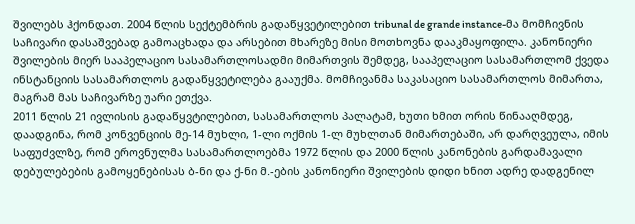შვილებს ჰქონდათ. 2004 წლის სექტემბრის გადაწყვეტილებით tribunal de grande instance-მა მომჩივნის საჩივარი დასაშვებად გამოაცხადა და არსებით მხარეზე მისი მოთხოვნა დააკმაყოფილა. კანონიერი შვილების მიერ სააპელაციო სასამართლოსადმი მიმართვის შემდეგ, სააპელაციო სასამართლომ ქვედა ინსტანციის სასამართლოს გადაწყვეტილება გააუქმა. მომჩივანმა საკასაციო სასამართლოს მიმართა, მაგრამ მას საჩივარზე უარი ეთქვა.
2011 წლის 21 ივლისის გადაწყვტილებით, სასამართლოს პალატამ, ხუთი ხმით ორის წინააღმდეგ, დაადგინა, რომ კონვენციის მე-14 მუხლი, 1-ლი ოქმის 1-ლ მუხლთან მიმართებაში, არ დარღვეულა, იმის საფუძვლზე, რომ ეროვნულმა სასამართლოებმა 1972 წლის და 2000 წლის კანონების გარდამავალი დებულებების გამოყენებისას ბ-ნი და ქ-ნი მ.-ების კანონიერი შვილების დიდი ხნით ადრე დადგენილ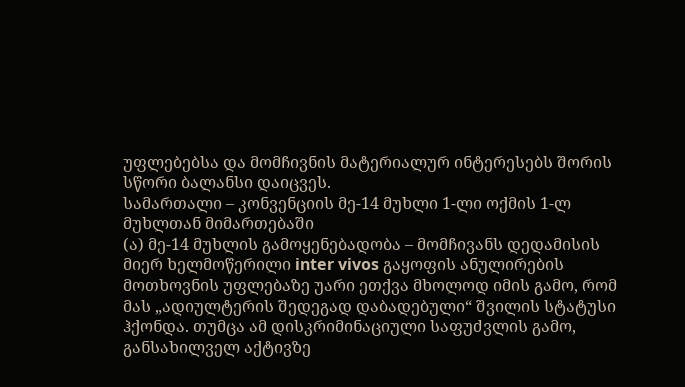უფლებებსა და მომჩივნის მატერიალურ ინტერესებს შორის სწორი ბალანსი დაიცვეს.
სამართალი – კონვენციის მე-14 მუხლი 1-ლი ოქმის 1-ლ მუხლთან მიმართებაში
(ა) მე-14 მუხლის გამოყენებადობა – მომჩივანს დედამისის მიერ ხელმოწერილი inter vivos გაყოფის ანულირების მოთხოვნის უფლებაზე უარი ეთქვა მხოლოდ იმის გამო, რომ მას „ადიულტერის შედეგად დაბადებული“ შვილის სტატუსი ჰქონდა. თუმცა ამ დისკრიმინაციული საფუძვლის გამო, განსახილველ აქტივზე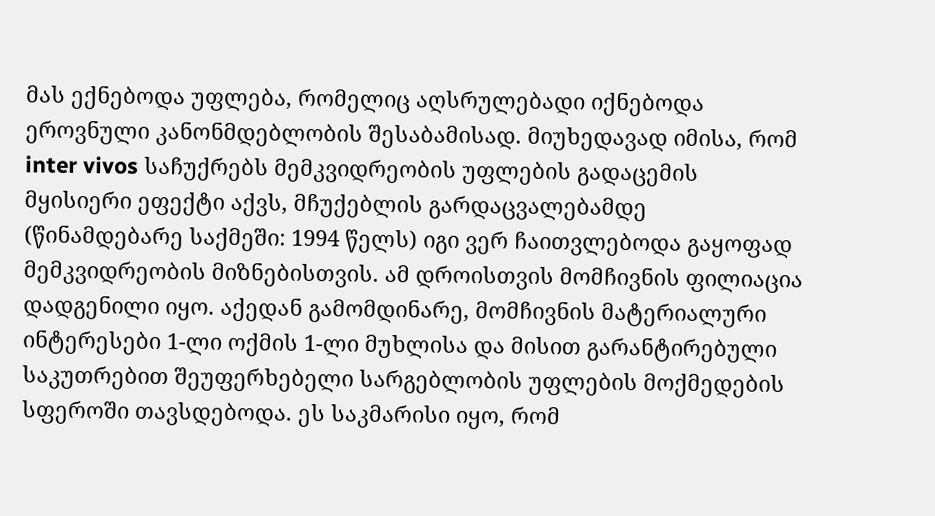მას ექნებოდა უფლება, რომელიც აღსრულებადი იქნებოდა ეროვნული კანონმდებლობის შესაბამისად. მიუხედავად იმისა, რომ inter vivos საჩუქრებს მემკვიდრეობის უფლების გადაცემის მყისიერი ეფექტი აქვს, მჩუქებლის გარდაცვალებამდე (წინამდებარე საქმეში: 1994 წელს) იგი ვერ ჩაითვლებოდა გაყოფად მემკვიდრეობის მიზნებისთვის. ამ დროისთვის მომჩივნის ფილიაცია დადგენილი იყო. აქედან გამომდინარე, მომჩივნის მატერიალური ინტერესები 1-ლი ოქმის 1-ლი მუხლისა და მისით გარანტირებული საკუთრებით შეუფერხებელი სარგებლობის უფლების მოქმედების სფეროში თავსდებოდა. ეს საკმარისი იყო, რომ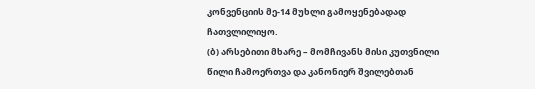კონვენციის მე-14 მუხლი გამოყენებადად ჩათვლილიყო.
(ბ) არსებითი მხარე – მომჩივანს მისი კუთვნილი წილი ჩამოერთვა და კანონიერ შვილებთან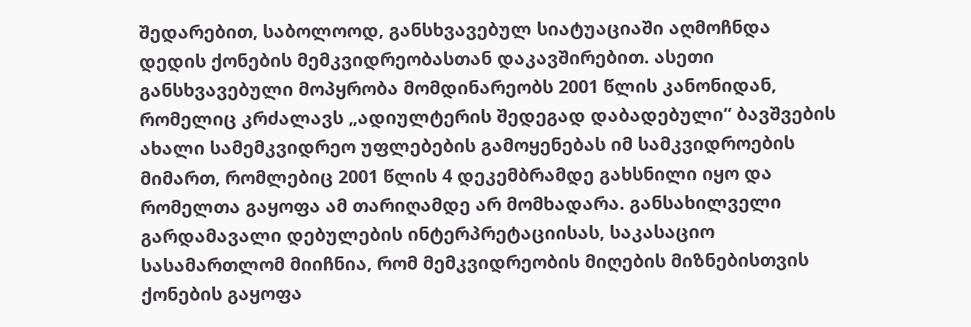შედარებით, საბოლოოდ, განსხვავებულ სიატუაციაში აღმოჩნდა დედის ქონების მემკვიდრეობასთან დაკავშირებით. ასეთი განსხვავებული მოპყრობა მომდინარეობს 2001 წლის კანონიდან, რომელიც კრძალავს „ადიულტერის შედეგად დაბადებული“ ბავშვების ახალი სამემკვიდრეო უფლებების გამოყენებას იმ სამკვიდროების მიმართ, რომლებიც 2001 წლის 4 დეკემბრამდე გახსნილი იყო და რომელთა გაყოფა ამ თარიღამდე არ მომხადარა. განსახილველი გარდამავალი დებულების ინტერპრეტაციისას, საკასაციო სასამართლომ მიიჩნია, რომ მემკვიდრეობის მიღების მიზნებისთვის ქონების გაყოფა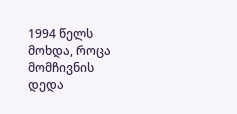1994 წელს მოხდა, როცა მომჩივნის დედა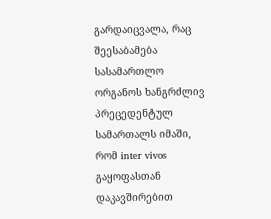გარდაიცვალა, რაც შეესაბამება სასამართლო ორგანოს ხანგრძლივ პრეცედენტულ სამართალს იმაში, რომ inter vivos გაყოფასთან დაკავშირებით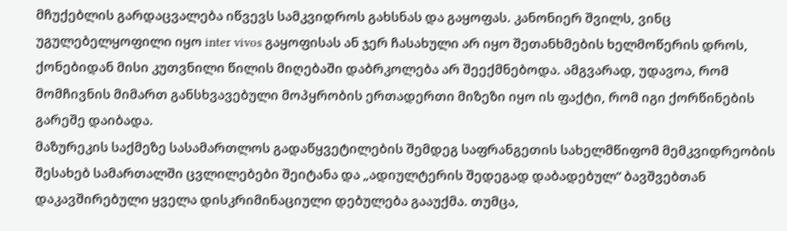მჩუქებლის გარდაცვალება იწვევს სამკვიდროს გახსნას და გაყოფას. კანონიერ შვილს, ვინც უგულებელყოფილი იყო inter vivos გაყოფისას ან ჯერ ჩასახული არ იყო შეთანხმების ხელმოწერის დროს, ქონებიდან მისი კუთვნილი წილის მიღებაში დაბრკოლება არ შეექმნებოდა. ამგვარად, უდავოა, რომ მომჩივნის მიმართ განსხვავებული მოპყრობის ერთადერთი მიზეზი იყო ის ფაქტი, რომ იგი ქორწინების გარეშე დაიბადა.
მაზურეკის საქმეზე სასამართლოს გადაწყვეტილების შემდეგ საფრანგეთის სახელმწიფომ მემკვიდრეობის შესახებ სამართალში ცვლილებები შეიტანა და „ადიულტერის შედეგად დაბადებულ“ ბავშვებთან დაკავშირებული ყველა დისკრიმინაციული დებულება გააუქმა. თუმცა,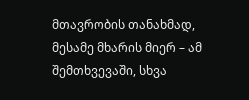მთავრობის თანახმად, მესამე მხარის მიერ – ამ შემთხვევაში, სხვა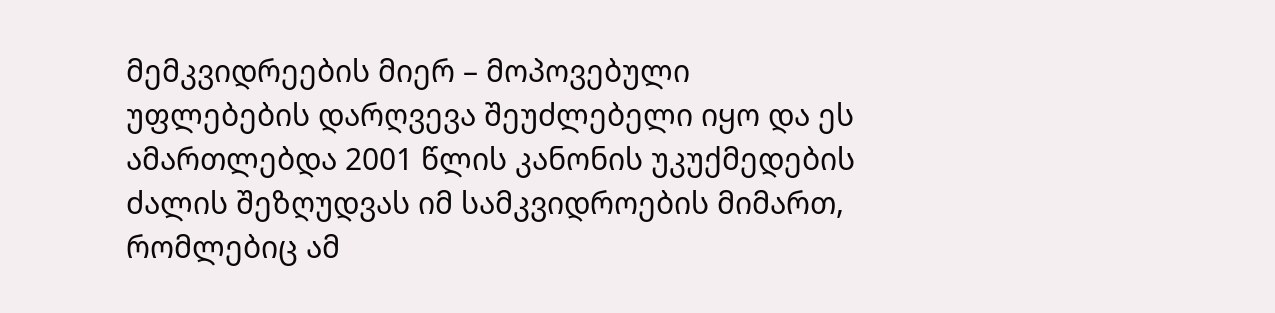მემკვიდრეების მიერ – მოპოვებული უფლებების დარღვევა შეუძლებელი იყო და ეს ამართლებდა 2001 წლის კანონის უკუქმედების ძალის შეზღუდვას იმ სამკვიდროების მიმართ, რომლებიც ამ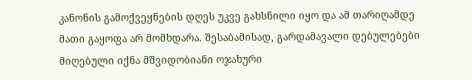კანონის გამოქვეყნების დღეს უკვე გახსნილი იყო და ამ თარიღამდე მათი გაყოფა არ მომხდარა. შესაბამისად, გარდამავალი დებულებები მიღებული იქნა მშვიდობიანი ოჯახური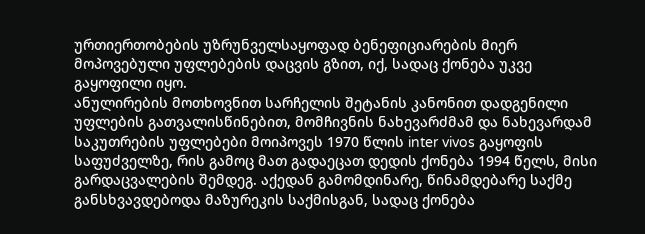ურთიერთობების უზრუნველსაყოფად ბენეფიციარების მიერ მოპოვებული უფლებების დაცვის გზით, იქ, სადაც ქონება უკვე გაყოფილი იყო.
ანულირების მოთხოვნით სარჩელის შეტანის კანონით დადგენილი უფლების გათვალისწინებით, მომჩივნის ნახევარძმამ და ნახევარდამ საკუთრების უფლებები მოიპოვეს 1970 წლის inter vivos გაყოფის საფუძველზე, რის გამოც მათ გადაეცათ დედის ქონება 1994 წელს, მისი გარდაცვალების შემდეგ. აქედან გამომდინარე, წინამდებარე საქმე განსხვავდებოდა მაზურეკის საქმისგან, სადაც ქონება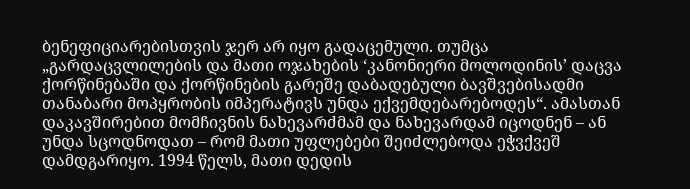ბენეფიციარებისთვის ჯერ არ იყო გადაცემული. თუმცა „გარდაცვლილების და მათი ოჯახების ‘კანონიერი მოლოდინის’ დაცვა ქორწინებაში და ქორწინების გარეშე დაბადებული ბავშვებისადმი თანაბარი მოპყრობის იმპერატივს უნდა ექვემდებარებოდეს“. ამასთან დაკავშირებით მომჩივნის ნახევარძმამ და ნახევარდამ იცოდნენ – ან უნდა სცოდნოდათ – რომ მათი უფლებები შეიძლებოდა ეჭვქვეშ დამდგარიყო. 1994 წელს, მათი დედის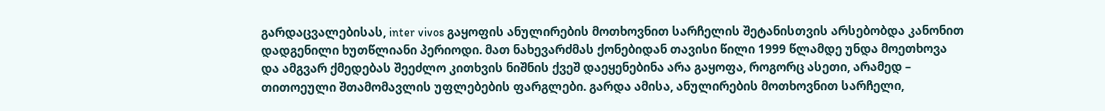გარდაცვალებისას, inter vivos გაყოფის ანულირების მოთხოვნით სარჩელის შეტანისთვის არსებობდა კანონით დადგენილი ხუთწლიანი პერიოდი. მათ ნახევარძმას ქონებიდან თავისი წილი 1999 წლამდე უნდა მოეთხოვა და ამგვარ ქმედებას შეეძლო კითხვის ნიშნის ქვეშ დაეყენებინა არა გაყოფა, როგორც ასეთი, არამედ – თითოეული შთამომავლის უფლებების ფარგლები. გარდა ამისა, ანულირების მოთხოვნით სარჩელი,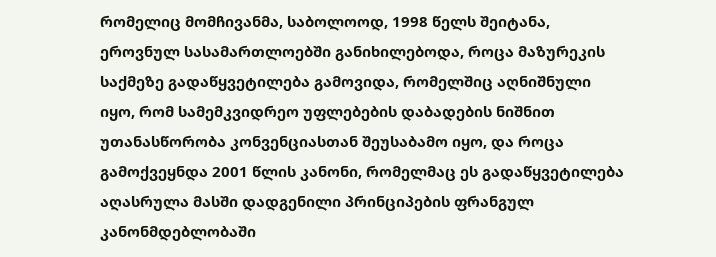რომელიც მომჩივანმა, საბოლოოდ, 1998 წელს შეიტანა, ეროვნულ სასამართლოებში განიხილებოდა, როცა მაზურეკის საქმეზე გადაწყვეტილება გამოვიდა, რომელშიც აღნიშნული იყო, რომ სამემკვიდრეო უფლებების დაბადების ნიშნით უთანასწორობა კონვენციასთან შეუსაბამო იყო, და როცა გამოქვეყნდა 2001 წლის კანონი, რომელმაც ეს გადაწყვეტილება აღასრულა მასში დადგენილი პრინციპების ფრანგულ კანონმდებლობაში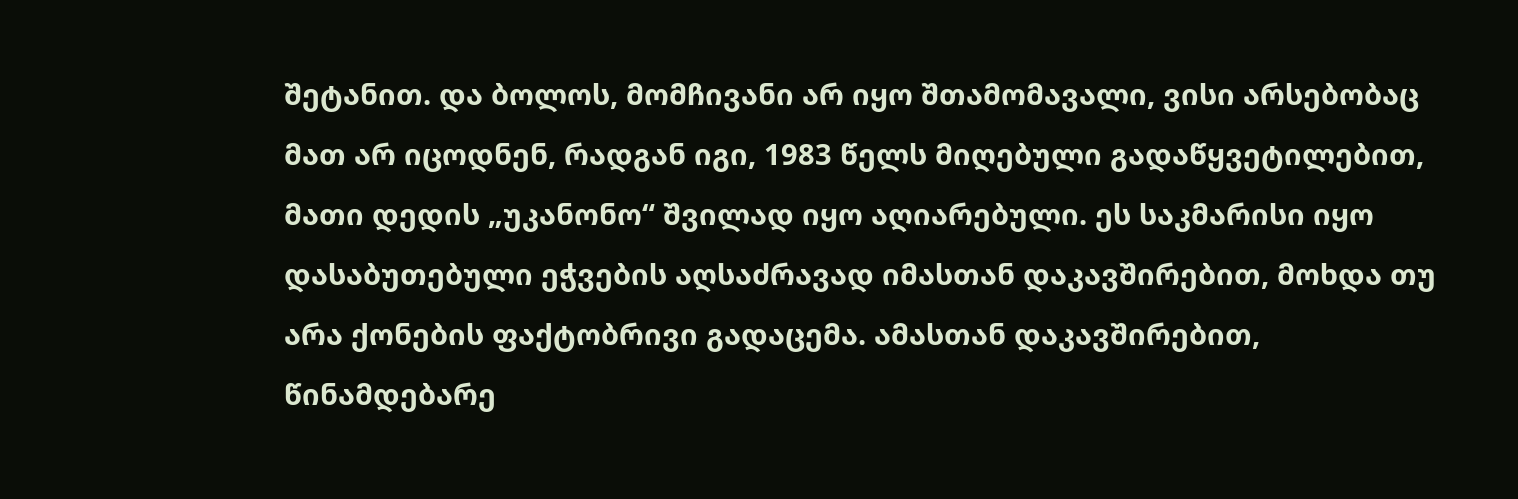შეტანით. და ბოლოს, მომჩივანი არ იყო შთამომავალი, ვისი არსებობაც მათ არ იცოდნენ, რადგან იგი, 1983 წელს მიღებული გადაწყვეტილებით, მათი დედის „უკანონო“ შვილად იყო აღიარებული. ეს საკმარისი იყო დასაბუთებული ეჭვების აღსაძრავად იმასთან დაკავშირებით, მოხდა თუ არა ქონების ფაქტობრივი გადაცემა. ამასთან დაკავშირებით, წინამდებარე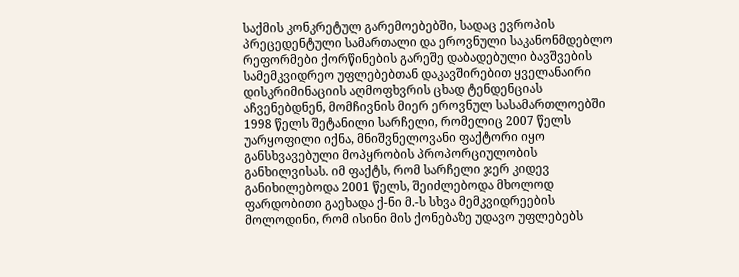საქმის კონკრეტულ გარემოებებში, სადაც ევროპის პრეცედენტული სამართალი და ეროვნული საკანონმდებლო რეფორმები ქორწინების გარეშე დაბადებული ბავშვების სამემკვიდრეო უფლებებთან დაკავშირებით ყველანაირი დისკრიმინაციის აღმოფხვრის ცხად ტენდენციას აჩვენებდნენ, მომჩივნის მიერ ეროვნულ სასამართლოებში 1998 წელს შეტანილი სარჩელი, რომელიც 2007 წელს უარყოფილი იქნა, მნიშვნელოვანი ფაქტორი იყო განსხვავებული მოპყრობის პროპორციულობის განხილვისას. იმ ფაქტს, რომ სარჩელი ჯერ კიდევ განიხილებოდა 2001 წელს, შეიძლებოდა მხოლოდ ფარდობითი გაეხადა ქ-ნი მ.-ს სხვა მემკვიდრეების მოლოდინი, რომ ისინი მის ქონებაზე უდავო უფლებებს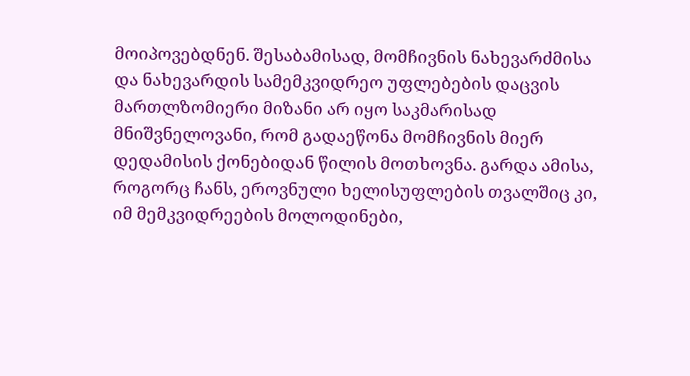მოიპოვებდნენ. შესაბამისად, მომჩივნის ნახევარძმისა და ნახევარდის სამემკვიდრეო უფლებების დაცვის მართლზომიერი მიზანი არ იყო საკმარისად მნიშვნელოვანი, რომ გადაეწონა მომჩივნის მიერ დედამისის ქონებიდან წილის მოთხოვნა. გარდა ამისა, როგორც ჩანს, ეროვნული ხელისუფლების თვალშიც კი, იმ მემკვიდრეების მოლოდინები,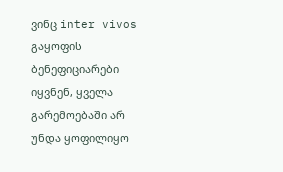ვინც inter vivos გაყოფის ბენეფიციარები იყვნენ, ყველა გარემოებაში არ უნდა ყოფილიყო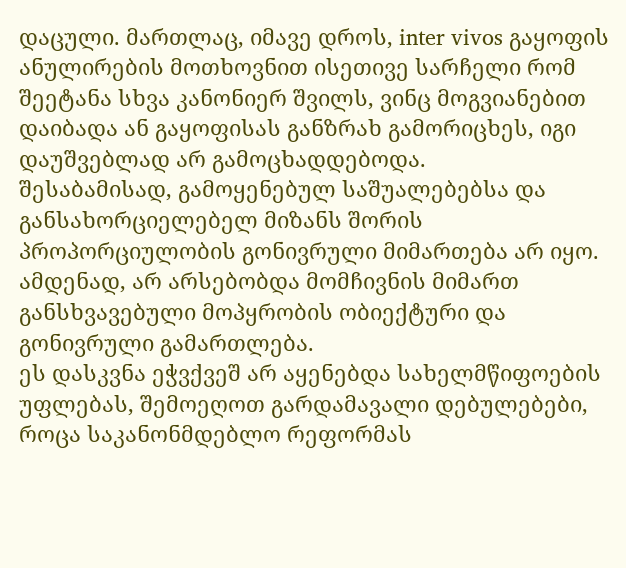დაცული. მართლაც, იმავე დროს, inter vivos გაყოფის ანულირების მოთხოვნით ისეთივე სარჩელი რომ შეეტანა სხვა კანონიერ შვილს, ვინც მოგვიანებით დაიბადა ან გაყოფისას განზრახ გამორიცხეს, იგი დაუშვებლად არ გამოცხადდებოდა.
შესაბამისად, გამოყენებულ საშუალებებსა და განსახორციელებელ მიზანს შორის პროპორციულობის გონივრული მიმართება არ იყო. ამდენად, არ არსებობდა მომჩივნის მიმართ განსხვავებული მოპყრობის ობიექტური და გონივრული გამართლება.
ეს დასკვნა ეჭვქვეშ არ აყენებდა სახელმწიფოების უფლებას, შემოეღოთ გარდამავალი დებულებები, როცა საკანონმდებლო რეფორმას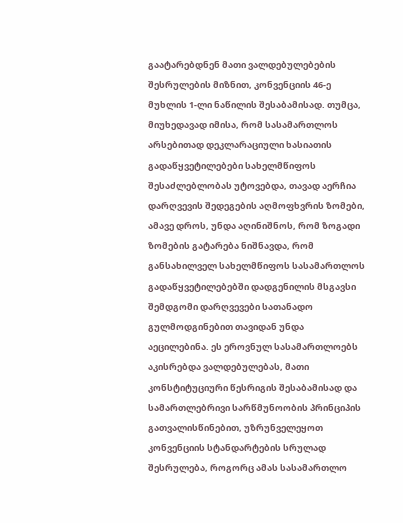გაატარებდნენ მათი ვალდებულებების შესრულების მიზნით, კონვენციის 46-ე მუხლის 1-ლი ნაწილის შესაბამისად. თუმცა, მიუხედავად იმისა, რომ სასამართლოს არსებითად დეკლარაციული ხასიათის გადაწყვეტილებები სახელმწიფოს შესაძლებლობას უტოვებდა, თავად აერჩია დარღვევის შედეგების აღმოფხვრის ზომები, ამავე დროს, უნდა აღინიშნოს, რომ ზოგადი ზომების გატარება ნიშნავდა, რომ განსახილველ სახელმწიფოს სასამართლოს გადაწყვეტილებებში დადგენილის მსგავსი შემდგომი დარღვევები სათანადო გულმოდგინებით თავიდან უნდა აეცილებინა. ეს ეროვნულ სასამართლოებს აკისრებდა ვალდებულებას, მათი კონსტიტუციური წესრიგის შესაბამისად და სამართლებრივი სარწმუნოობის პრინციპის გათვალისწინებით, უზრუნველეყოთ კონვენციის სტანდარტების სრულად შესრულება, როგორც ამას სასამართლო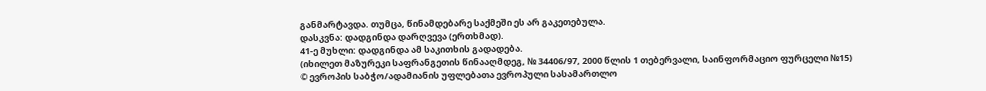განმარტავდა. თუმცა, წინამდებარე საქმეში ეს არ გაკეთებულა.
დასკვნა: დადგინდა დარღვევა (ერთხმად).
41-ე მუხლი: დადგინდა ამ საკითხის გადადება.
(იხილეთ მაზურეკი საფრანგეთის წინააღმდეგ, № 34406/97, 2000 წლის 1 თებერვალი, საინფორმაციო ფურცელი №15)
© ევროპის საბჭო/ადამიანის უფლებათა ევროპული სასამართლო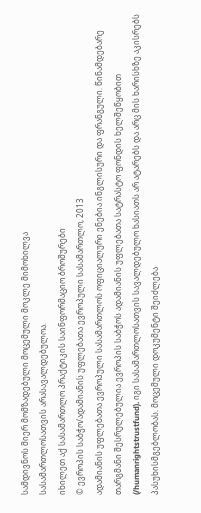სამდივნოს მიერ მომზადებული მოცემული მოკლე მიმოხილვა
სასამართლოსათვის არასავალდებულოა.
იხილეთ აქ სასამართლო პრაქტიკის საინფორმაციო ბროშურები
© ევროპის საბჭო/ადამიანის უფლებათა ევროპული სასამართლო, 2013
ადამიანის უფლებათა ევროპული სასამართლოს ოფიციალური ენებია ინგლისური და ფრანგული. წინამდებარე თარგმანი შესრულებულია ევროპის საბჭოს ადამიანის უფლებათა სატრასტო ფონდის ხელშეწყობით (/humanrightstrustfund). იგი სასამართლოსათვის სავალდებულო ხასიათს არ ატარებს და არც მის ხარისხზე აკისრებს პასუხისმგებლობას. მოცემული დოკუმენტი შეიძლება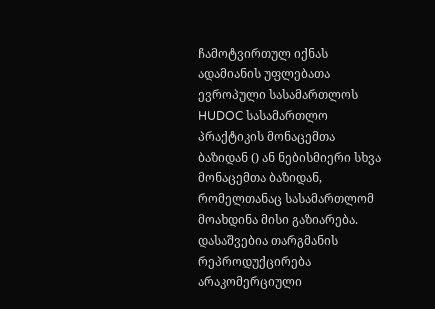ჩამოტვირთულ იქნას ადამიანის უფლებათა ევროპული სასამართლოს HUDOC სასამართლო პრაქტიკის მონაცემთა ბაზიდან () ან ნებისმიერი სხვა მონაცემთა ბაზიდან, რომელთანაც სასამართლომ მოახდინა მისი გაზიარება. დასაშვებია თარგმანის რეპროდუქცირება არაკომერციული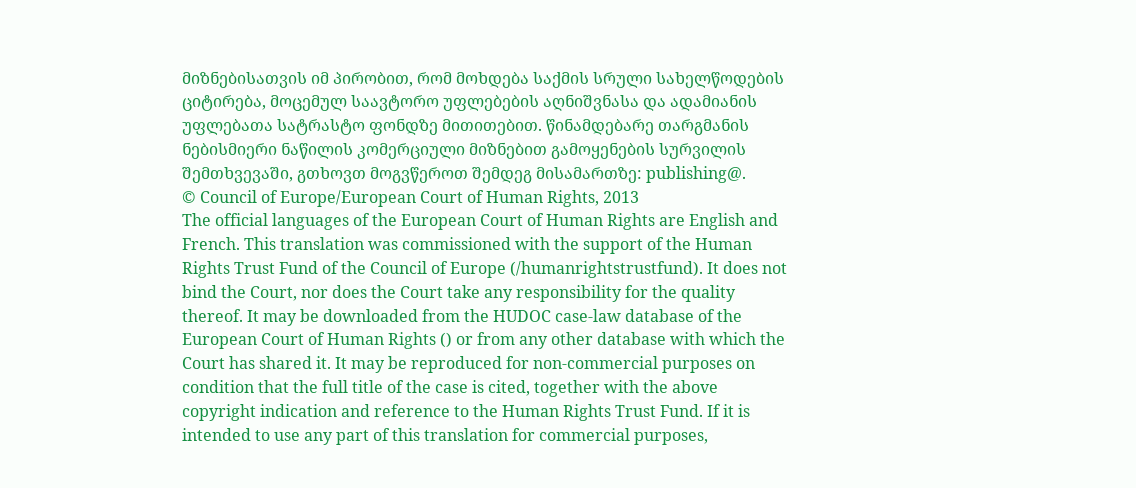მიზნებისათვის იმ პირობით, რომ მოხდება საქმის სრული სახელწოდების ციტირება, მოცემულ საავტორო უფლებების აღნიშვნასა და ადამიანის უფლებათა სატრასტო ფონდზე მითითებით. წინამდებარე თარგმანის ნებისმიერი ნაწილის კომერციული მიზნებით გამოყენების სურვილის შემთხვევაში, გთხოვთ მოგვწეროთ შემდეგ მისამართზე: publishing@.
© Council of Europe/European Court of Human Rights, 2013
The official languages of the European Court of Human Rights are English and French. This translation was commissioned with the support of the Human Rights Trust Fund of the Council of Europe (/humanrightstrustfund). It does not bind the Court, nor does the Court take any responsibility for the quality thereof. It may be downloaded from the HUDOC case-law database of the European Court of Human Rights () or from any other database with which the Court has shared it. It may be reproduced for non-commercial purposes on condition that the full title of the case is cited, together with the above copyright indication and reference to the Human Rights Trust Fund. If it is intended to use any part of this translation for commercial purposes,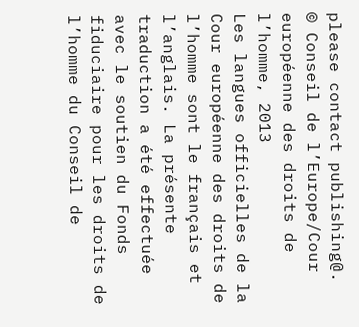please contact publishing@.
© Conseil de l’Europe/Cour européenne des droits de l’homme, 2013
Les langues officielles de la Cour européenne des droits de l’homme sont le français et l’anglais. La présente traduction a été effectuée avec le soutien du Fonds fiduciaire pour les droits de l’homme du Conseil de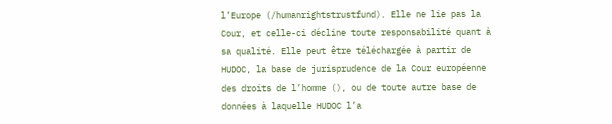l’Europe (/humanrightstrustfund). Elle ne lie pas la Cour, et celle-ci décline toute responsabilité quant à sa qualité. Elle peut être téléchargée à partir de HUDOC, la base de jurisprudence de la Cour européenne des droits de l’homme (), ou de toute autre base de données à laquelle HUDOC l’a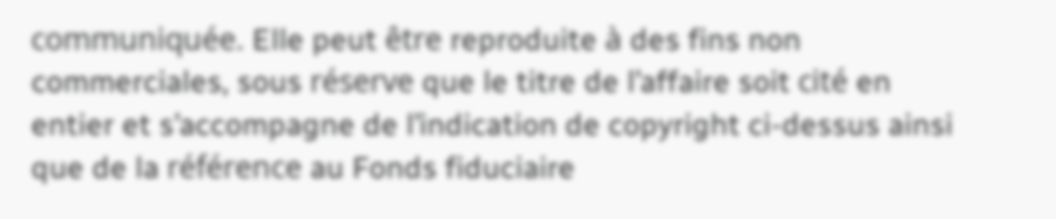communiquée. Elle peut être reproduite à des fins non commerciales, sous réserve que le titre de l’affaire soit cité en entier et s’accompagne de l’indication de copyright ci-dessus ainsi que de la référence au Fonds fiduciaire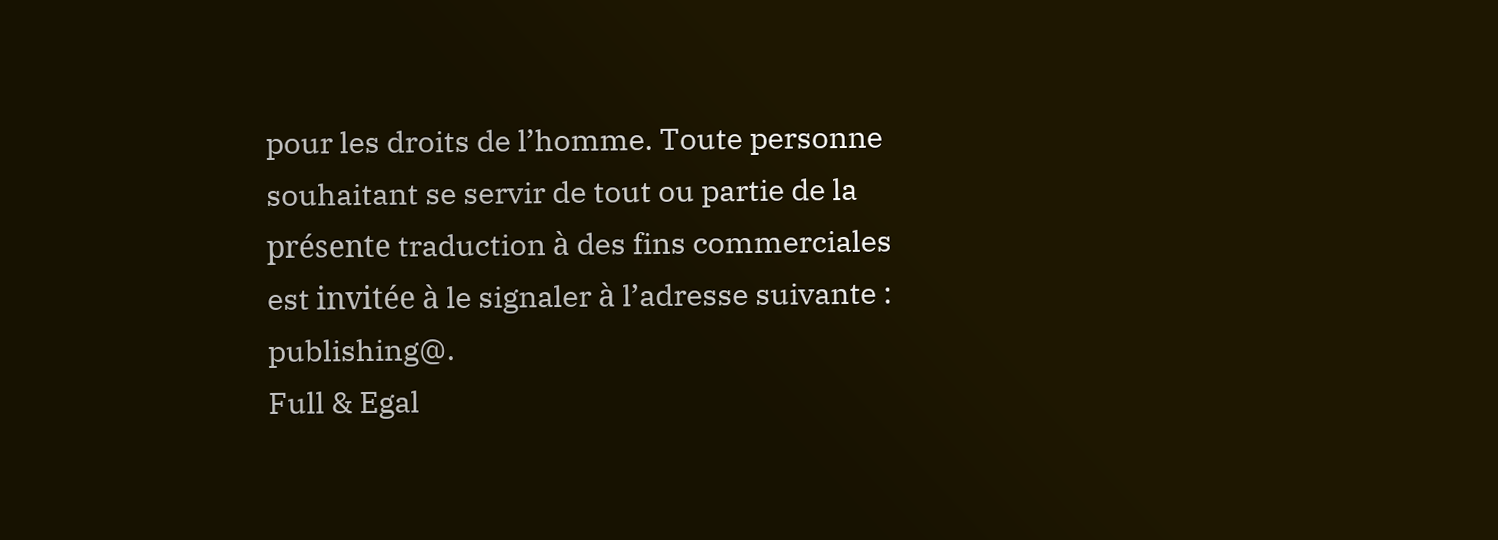pour les droits de l’homme. Toute personne souhaitant se servir de tout ou partie de la présente traduction à des fins commerciales est invitée à le signaler à l’adresse suivante : publishing@.
Full & Egal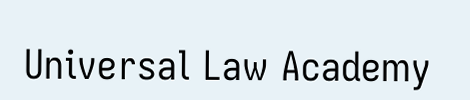Universal Law Academy